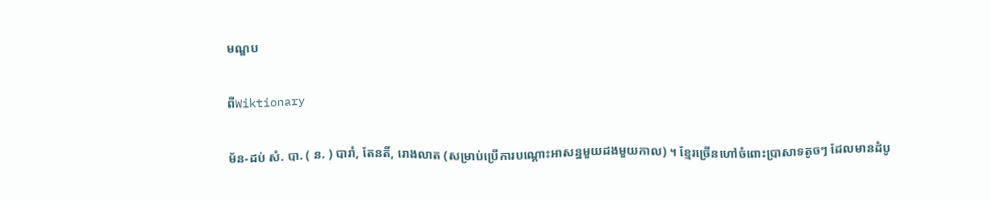មណ្ឌប

ពីWiktionary

ម័ន-ដប់ សំ. បា. ( ន. ) បារាំ, តែនតិ៍, រោងលាត (សម្រាប់ប្រើការបណ្ដោះអាសន្នមួយដងមួយកាល) ។ ខ្មែរច្រើនហៅចំពោះប្រាសាទតូចៗ ដែលមានដំបូ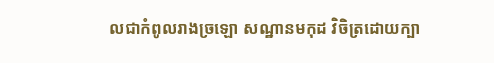លជាកំពូលរាងច្រឡោ សណ្ឋានមកុដ វិចិត្រដោយក្បា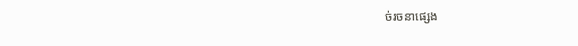ច់រចនាផ្សេង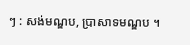ៗ : សង់មណ្ឌប, ប្រាសាទមណ្ឌប ។